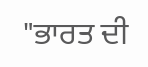"ਭਾਰਤ ਦੀ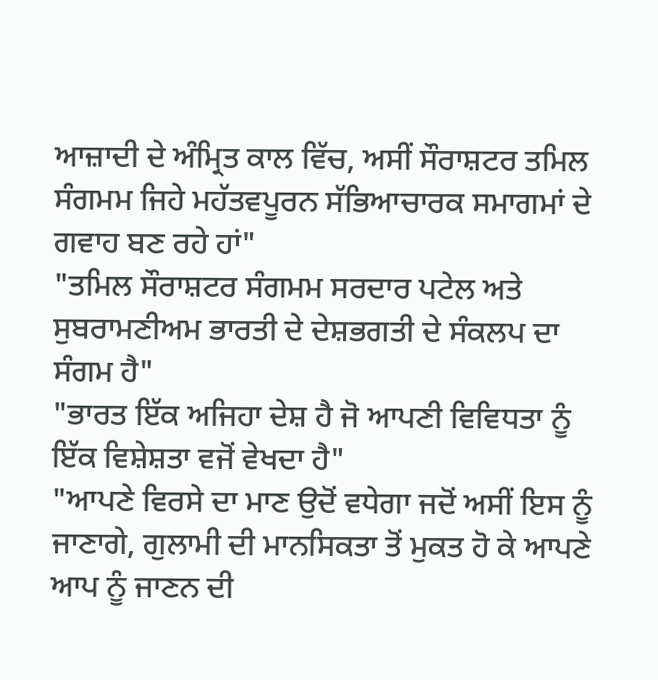ਆਜ਼ਾਦੀ ਦੇ ਅੰਮ੍ਰਿਤ ਕਾਲ ਵਿੱਚ, ਅਸੀਂ ਸੌਰਾਸ਼ਟਰ ਤਮਿਲ ਸੰਗਮਮ ਜਿਹੇ ਮਹੱਤਵਪੂਰਨ ਸੱਭਿਆਚਾਰਕ ਸਮਾਗਮਾਂ ਦੇ ਗਵਾਹ ਬਣ ਰਹੇ ਹਾਂ"
"ਤਮਿਲ ਸੌਰਾਸ਼ਟਰ ਸੰਗਮਮ ਸਰਦਾਰ ਪਟੇਲ ਅਤੇ ਸੁਬਰਾਮਣੀਅਮ ਭਾਰਤੀ ਦੇ ਦੇਸ਼ਭਗਤੀ ਦੇ ਸੰਕਲਪ ਦਾ ਸੰਗਮ ਹੈ"
"ਭਾਰਤ ਇੱਕ ਅਜਿਹਾ ਦੇਸ਼ ਹੈ ਜੋ ਆਪਣੀ ਵਿਵਿਧਤਾ ਨੂੰ ਇੱਕ ਵਿਸ਼ੇਸ਼ਤਾ ਵਜੋਂ ਵੇਖਦਾ ਹੈ"
"ਆਪਣੇ ਵਿਰਸੇ ਦਾ ਮਾਣ ਉਦੋਂ ਵਧੇਗਾ ਜਦੋਂ ਅਸੀਂ ਇਸ ਨੂੰ ਜਾਣਾਗੇ, ਗੁਲਾਮੀ ਦੀ ਮਾਨਸਿਕਤਾ ਤੋਂ ਮੁਕਤ ਹੋ ਕੇ ਆਪਣੇ ਆਪ ਨੂੰ ਜਾਣਨ ਦੀ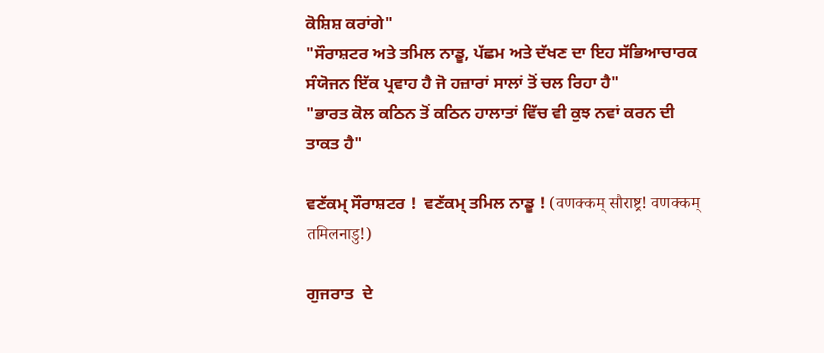ਕੋਸ਼ਿਸ਼ ਕਰਾਂਗੇ"
"ਸੌਰਾਸ਼ਟਰ ਅਤੇ ਤਮਿਲ ਨਾਡੂ, ਪੱਛਮ ਅਤੇ ਦੱਖਣ ਦਾ ਇਹ ਸੱਭਿਆਚਾਰਕ ਸੰਯੋਜਨ ਇੱਕ ਪ੍ਰਵਾਹ ਹੈ ਜੋ ਹਜ਼ਾਰਾਂ ਸਾਲਾਂ ਤੋਂ ਚਲ ਰਿਹਾ ਹੈ"
"ਭਾਰਤ ਕੋਲ ਕਠਿਨ ਤੋਂ ਕਠਿਨ ਹਾਲਾਤਾਂ ਵਿੱਚ ਵੀ ਕੁਝ ਨਵਾਂ ਕਰਨ ਦੀ ਤਾਕਤ ਹੈ"

ਵਣੱਕਮ੍ ਸੌਰਾਸ਼ਟਰ !  ਵਣੱਕਮ੍ ਤਮਿਲ ਨਾਡੂ ! (वणक्कम् सौराष्ट्र! वणक्कम् तमिलनाडु!)

ਗੁਜਰਾਤ  ਦੇ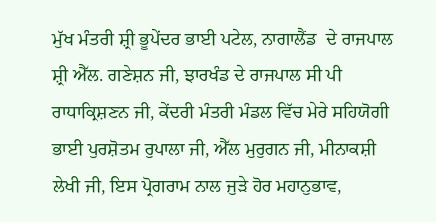ਮੁੱਖ ਮੰਤਰੀ ਸ਼੍ਰੀ ਭੂਪੇਂਦਰ ਭਾਈ ਪਟੇਲ, ਨਾਗਾਲੈਂਡ  ਦੇ ਰਾਜਪਾਲ ਸ਼੍ਰੀ ਐੱਲ. ਗਣੇਸ਼ਨ ਜੀ, ਝਾਰਖੰਡ ਦੇ ਰਾਜਪਾਲ ਸੀ ਪੀ ਰਾਧਾਕ੍ਰਿਸ਼ਣਨ ਜੀ, ਕੇਂਦਰੀ ਮੰਤਰੀ ਮੰਡਲ ਵਿੱਚ ਮੇਰੇ ਸਹਿਯੋਗੀ ਭਾਈ ਪੁਰਸ਼ੋਤਮ ਰੁਪਾਲਾ ਜੀ, ਐੱਲ ਮੁਰੁਗਨ ਜੀ, ਮੀਨਾਕਸ਼ੀ ਲੇਖੀ ਜੀ, ਇਸ ਪ੍ਰੋਗਰਾਮ ਨਾਲ ਜੁੜੇ ਹੋਰ ਮਹਾਨੁਭਾਵ,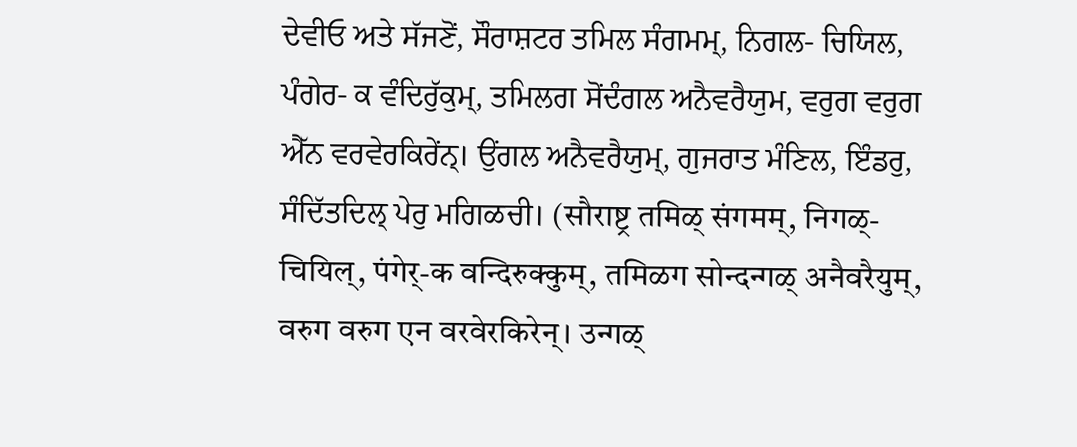ਦੇਵੀਓ ਅਤੇ ਸੱਜਣੋਂ, ਸੌਰਾਸ਼ਟਰ ਤਮਿਲ ਸੰਗਮਮ੍, ਨਿਗਲ- ਚਿਯਿਲ, ਪੰਗੇਰ- ਕ ਵੰਦਿਰੁੱਕੁਮ੍, ਤਮਿਲਗ ਸੋਂਦੰਗਲ ਅਨੈਵਰੈਯੁਮ, ਵਰੁਗ ਵਰੁਗ ਐੱਨ ਵਰਵੇਰਕਿਰੇਂਨ੍। ਉਂਗਲ ਅਨੈਵਰੈਯੁਮ੍, ਗੁਜਰਾਤ ਮੰਣਿਲ, ਇੰਡਰੁ, ਸੰਦਿੱਤਦਿਲ੍ ਪੇਰੁ ਮਗਿळਚੀ। (सौराष्ट्र तमिळ् संगमम्, निगळ्-चियिल्, पंगेर्-क वन्दिरुक्कुम्, तमिळग सोन्दन्गळ् अनैवरैयुम्, वरुग वरुग एन वरवेरकिरेन्। उन्गळ्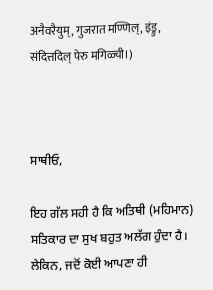अनैवरैयुम्, गुजरात मण्णिल्, इंड्रु, संदित्तदिल् पेरु मगिळ्ची।)



ਸਾਥੀਓ,

ਇਹ ਗੱਲ ਸਹੀ ਹੈ ਕਿ ਅਤਿਥੀ (ਮਹਿਮਾਨ) ਸਤਿਕਾਰ ਦਾ ਸੁਖ ਬਹੁਤ ਅਲੱਗ ਹੁੰਦਾ ਹੈ।  ਲੇਕਿਨ, ਜਦੋਂ ਕੋਈ ਆਪਣਾ ਹੀ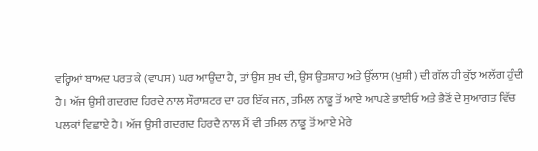ਵਰ੍ਹਿਆਂ ਬਾਅਦ ਪਰਤ ਕੇ (ਵਾਪਸ) ਘਰ ਆਉਂਦਾ ਹੈ, ਤਾਂ ਉਸ ਸੁਖ ਦੀ, ਉਸ ਉਤਸ਼ਾਹ ਅਤੇ ਉੱਲਾਸ (ਖੁਸ਼ੀ) ਦੀ ਗੱਲ ਹੀ ਕੁੱਝ ਅਲੱਗ ਹੁੰਦੀ ਹੈ। ਅੱਜ ਉਸੀ ਗਦਗਦ ਹਿਰਦੇ ਨਾਲ ਸੌਰਾਸ਼ਟਰ ਦਾ ਹਰ ਇੱਕ ਜਨ, ਤਮਿਲ ਨਾਡੂ ਤੋਂ ਆਏ ਆਪਣੇ ਭਾਈਓ ਅਤੇ ਭੈਣੋਂ ਦੇ ਸੁਆਗਤ ਵਿੱਚ ਪਲਕਾਂ ਵਿਛਾਏ ਹੈ। ਅੱਜ ਉਸੀ ਗਦਗਦ ਹਿਰਦੈ ਨਾਲ ਮੈਂ ਵੀ ਤਮਿਲ ਨਾਡੂ ਤੋਂ ਆਏ ਮੇਰੇ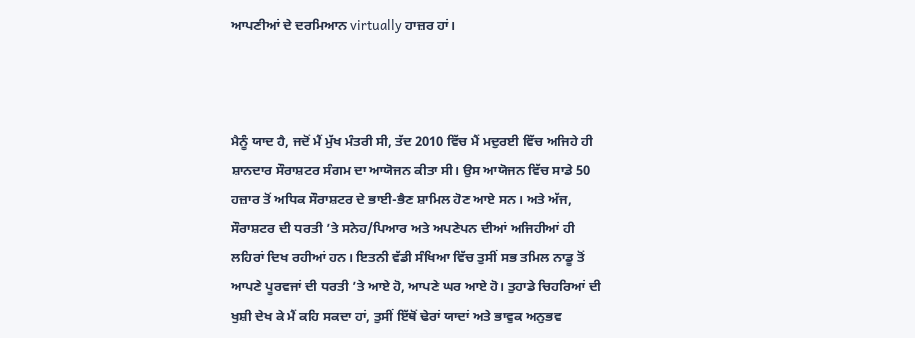ਆਪਣੀਆਂ ਦੇ ਦਰਮਿਆਨ virtually ਹਾਜ਼ਰ ਹਾਂ।



ਮੈਨੂੰ ਯਾਦ ਹੈ, ਜਦੋਂ ਮੈਂ ਮੁੱਖ ਮੰਤਰੀ ਸੀ, ਤੱਦ 2010 ਵਿੱਚ ਮੈਂ ਮਦੁਰਈ ਵਿੱਚ ਅਜਿਹੇ ਹੀ ਸ਼ਾਨਦਾਰ ਸੌਰਾਸ਼ਟਰ ਸੰਗਮ ਦਾ ਆਯੋਜਨ ਕੀਤਾ ਸੀ। ਉਸ ਆਯੋਜਨ ਵਿੱਚ ਸਾਡੇ 50 ਹਜ਼ਾਰ ਤੋਂ ਅਧਿਕ ਸੌਰਾਸ਼ਟਰ ਦੇ ਭਾਈ-ਭੈਣ ਸ਼ਾਮਿਲ ਹੋਣ ਆਏ ਸਨ। ਅਤੇ ਅੱਜ, ਸੌਰਾਸ਼ਟਰ ਦੀ ਧਰਤੀ ’ਤੇ ਸਨੇਹ/ਪਿਆਰ ਅਤੇ ਅਪਣੇਪਨ ਦੀਆਂ ਅਜਿਹੀਆਂ ਹੀ ਲਹਿਰਾਂ ਦਿਖ ਰਹੀਆਂ ਹਨ। ਇਤਨੀ ਵੱਡੀ ਸੰਖਿਆ ਵਿੱਚ ਤੁਸੀਂ ਸਭ ਤਮਿਲ ਨਾਡੂ ਤੋਂ ਆਪਣੇ ਪੂਰਵਜਾਂ ਦੀ ਧਰਤੀ ’ਤੇ ਆਏ ਹੋ, ਆਪਣੇ ਘਰ ਆਏ ਹੋ। ਤੁਹਾਡੇ ਚਿਹਰਿਆਂ ਦੀ ਖੁਸ਼ੀ ਦੇਖ ਕੇ ਮੈਂ ਕਹਿ ਸਕਦਾ ਹਾਂ, ਤੁਸੀਂ ਇੱਥੋਂ ਢੇਰਾਂ ਯਾਦਾਂ ਅਤੇ ਭਾਵੁਕ ਅਨੁਭਵ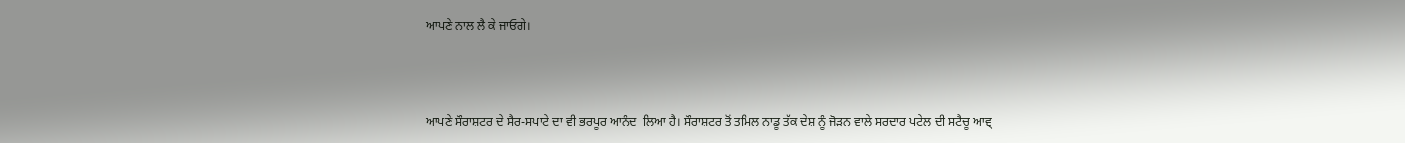ਆਪਣੇ ਨਾਲ ਲੈ ਕੇ ਜਾਓਗੇ।



ਆਪਣੇ ਸੌਰਾਸ਼ਟਰ ਦੇ ਸੈਰ-ਸਪਾਟੇ ਦਾ ਵੀ ਭਰਪੂਰ ਆਨੰਦ  ਲਿਆ ਹੈ। ਸੌਰਾਸ਼ਟਰ ਤੋਂ ਤਮਿਲ ਨਾਡੂ ਤੱਕ ਦੇਸ਼ ਨੂੰ ਜੋੜਨ ਵਾਲੇ ਸਰਦਾਰ ਪਟੇਲ ਦੀ ਸਟੈਚੂ ਆਵ੍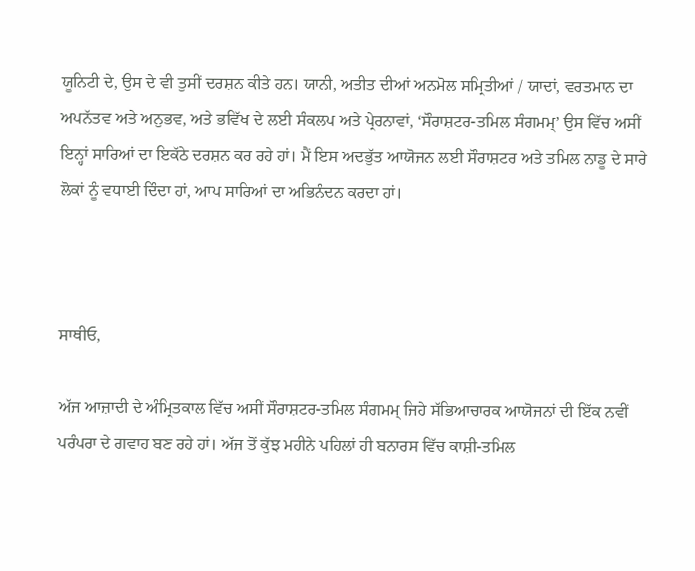ਯੂਨਿਟੀ ਦੇ, ਉਸ ਦੇ ਵੀ ਤੁਸੀਂ ਦਰਸ਼ਨ ਕੀਤੇ ਹਨ। ਯਾਨੀ, ਅਤੀਤ ਦੀਆਂ ਅਨਮੋਲ ਸਮ੍ਰਿਤੀਆਂ / ਯਾਦਾਂ, ਵਰਤਮਾਨ ਦਾ ਅਪਨੱਤਵ ਅਤੇ ਅਨੁਭਵ, ਅਤੇ ਭਵਿੱਖ ਦੇ ਲਈ ਸੰਕਲਪ ਅਤੇ ਪ੍ਰੇਰਨਾਵਾਂ, ‘ਸੌਰਾਸ਼ਟਰ-ਤਮਿਲ ਸੰਗਮਮ੍’ ਉਸ ਵਿੱਚ ਅਸੀਂ ਇਨ੍ਹਾਂ ਸਾਰਿਆਂ ਦਾ ਇਕੱਠੇ ਦਰਸ਼ਨ ਕਰ ਰਹੇ ਹਾਂ। ਮੈਂ ਇਸ ਅਦਭੁੱਤ ਆਯੋਜਨ ਲਈ ਸੌਰਾਸ਼ਟਰ ਅਤੇ ਤਮਿਲ ਨਾਡੂ ਦੇ ਸਾਰੇ ਲੋਕਾਂ ਨੂੰ ਵਧਾਈ ਦਿੰਦਾ ਹਾਂ, ਆਪ ਸਾਰਿਆਂ ਦਾ ਅਭਿਨੰਦਨ ਕਰਦਾ ਹਾਂ।



ਸਾਥੀਓ,

ਅੱਜ ਆਜ਼ਾਦੀ ਦੇ ਅੰਮ੍ਰਿਤਕਾਲ ਵਿੱਚ ਅਸੀਂ ਸੌਰਾਸ਼ਟਰ-ਤਮਿਲ ਸੰਗਮਮ੍ ਜਿਹੇ ਸੱਭਿਆਚਾਰਕ ਆਯੋਜਨਾਂ ਦੀ ਇੱਕ ਨਵੀਂ ਪਰੰਪਰਾ ਦੇ ਗਵਾਹ ਬਣ ਰਹੇ ਹਾਂ। ਅੱਜ ਤੋਂ ਕੁੱਝ ਮਹੀਨੇ ਪਹਿਲਾਂ ਹੀ ਬਨਾਰਸ ਵਿੱਚ ਕਾਸ਼ੀ-ਤਮਿਲ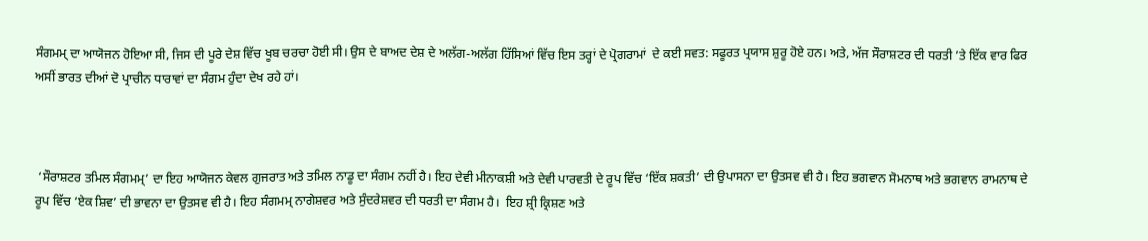ਸੰਗਮਮ੍ ਦਾ ਆਯੋਜਨ ਹੋਇਆ ਸੀ, ਜਿਸ ਦੀ ਪੂਰੇ ਦੇਸ਼ ਵਿੱਚ ਖੂਬ ਚਰਚਾ ਹੋਈ ਸੀ। ਉਸ ਦੇ ਬਾਅਦ ਦੇਸ਼ ਦੇ ਅਲੱਗ-ਅਲੱਗ ਹਿੱਸਿਆਂ ਵਿੱਚ ਇਸ ਤਰ੍ਹਾਂ ਦੇ ਪ੍ਰੋਗਰਾਮਾਂ  ਦੇ ਕਈ ਸਵਤ: ਸਫੂਰਤ ਪ੍ਰਯਾਸ ਸ਼ੁਰੂ ਹੋਏ ਹਨ। ਅਤੇ, ਅੱਜ ਸੌਰਾਸ਼ਟਰ ਦੀ ਧਰਤੀ ’ਤੇ ਇੱਕ ਵਾਰ ਫਿਰ ਅਸੀਂ ਭਾਰਤ ਦੀਆਂ ਦੋ ਪ੍ਰਾਚੀਨ ਧਾਰਾਵਾਂ ਦਾ ਸੰਗਮ ਹੁੰਦਾ ਦੇਖ ਰਹੇ ਹਾਂ।



 ‘ਸੌਰਾਸ਼ਟਰ ਤਮਿਲ ਸੰਗਮਮ੍’ ਦਾ ਇਹ ਆਯੋਜਨ ਕੇਵਲ ਗੁਜਰਾਤ ਅਤੇ ਤਮਿਲ ਨਾਡੂ ਦਾ ਸੰਗਮ ਨਹੀਂ ਹੈ। ਇਹ ਦੇਵੀ ਮੀਨਾਕਸ਼ੀ ਅਤੇ ਦੇਵੀ ਪਾਰਵਤੀ ਦੇ ਰੂਪ ਵਿੱਚ ‘ਇੱਕ ਸ਼ਕਤੀ’ ਦੀ ਉਪਾਸਨਾ ਦਾ ਉਤਸਵ ਵੀ ਹੈ। ਇਹ ਭਗਵਾਨ ਸੋਮਨਾਥ ਅਤੇ ਭਗਵਾਨ ਰਾਮਨਾਥ ਦੇ ਰੂਪ ਵਿੱਚ ‘ਏਕ ਸ਼ਿਵ’ ਦੀ ਭਾਵਨਾ ਦਾ ਉਤਸਵ ਵੀ ਹੈ। ਇਹ ਸੰਗਮਮ੍ ਨਾਗੇਸ਼ਵਰ ਅਤੇ ਸੁੰਦਰੇਸ਼ਵਰ ਦੀ ਧਰਤੀ ਦਾ ਸੰਗਮ ਹੈ।  ਇਹ ਸ਼੍ਰੀ ਕ੍ਰਿਸ਼ਣ ਅਤੇ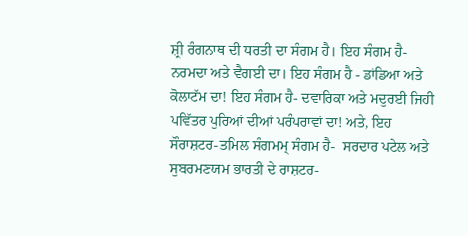ਸ਼੍ਰੀ ਰੰਗਨਾਥ ਦੀ ਧਰਤੀ ਦਾ ਸੰਗਮ ਹੈ। ਇਹ ਸੰਗਮ ਹੈ- ਨਰਮਦਾ ਅਤੇ ਵੈਗਈ ਦਾ। ਇਹ ਸੰਗਮ ਹੈ - ਡਾਂਡਿਆ ਅਤੇ ਕੋਲਾਟੱਮ ਦਾ! ਇਹ ਸੰਗਮ ਹੈ- ਦਵਾਰਿਕਾ ਅਤੇ ਮਦੁਰਈ ਜਿਹੀ ਪਵਿੱਤਰ ਪੁਰਿਆਂ ਦੀਆਂ ਪਰੰਪਰਾਵਾਂ ਦਾ! ਅਤੇ, ਇਹ ਸੌਰਾਸ਼ਟਰ-ਤਮਿਲ ਸੰਗਮਮ੍ ਸੰਗਮ ਹੈ-  ਸਰਦਾਰ ਪਟੇਲ ਅਤੇ ਸੁਬਰਮਣਯਮ ਭਾਰਤੀ ਦੇ ਰਾਸ਼ਟਰ-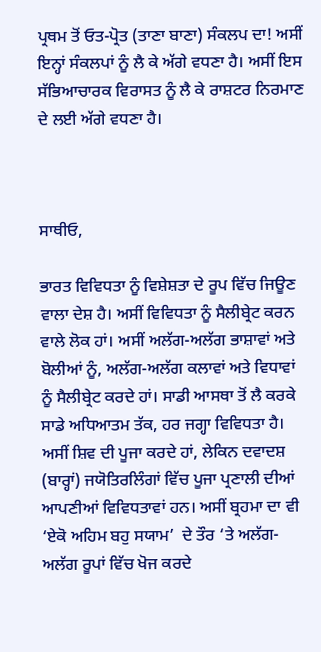ਪ੍ਰਥਮ ਤੋਂ ਓਤ-ਪ੍ਰੋਤ (ਤਾਣਾ ਬਾਣਾ) ਸੰਕਲਪ ਦਾ! ਅਸੀਂ ਇਨ੍ਹਾਂ ਸੰਕਲਪਾਂ ਨੂੰ ਲੈ ਕੇ ਅੱਗੇ ਵਧਣਾ ਹੈ। ਅਸੀਂ ਇਸ ਸੱਭਿਆਚਾਰਕ ਵਿਰਾਸਤ ਨੂੰ ਲੈ ਕੇ ਰਾਸ਼ਟਰ ਨਿਰਮਾਣ ਦੇ ਲਈ ਅੱਗੇ ਵਧਣਾ ਹੈ।



ਸਾਥੀਓ,

ਭਾਰਤ ਵਿਵਿਧਤਾ ਨੂੰ ਵਿਸ਼ੇਸ਼ਤਾ ਦੇ ਰੂਪ ਵਿੱਚ ਜਿਊਣ ਵਾਲਾ ਦੇਸ਼ ਹੈ। ਅਸੀਂ ਵਿਵਿਧਤਾ ਨੂੰ ਸੈਲੀਬ੍ਰੇਟ ਕਰਨ ਵਾਲੇ ਲੋਕ ਹਾਂ। ਅਸੀਂ ਅਲੱਗ-ਅਲੱਗ ਭਾਸ਼ਾਵਾਂ ਅਤੇ ਬੋਲੀਆਂ ਨੂੰ, ਅਲੱਗ-ਅਲੱਗ ਕਲਾਵਾਂ ਅਤੇ ਵਿਧਾਵਾਂ ਨੂੰ ਸੈਲੀਬ੍ਰੇਟ ਕਰਦੇ ਹਾਂ। ਸਾਡੀ ਆਸਥਾ ਤੋਂ ਲੈ ਕਰਕੇ ਸਾਡੇ ਅਧਿਆਤਮ ਤੱਕ, ਹਰ ਜਗ੍ਹਾ ਵਿਵਿਧਤਾ ਹੈ। ਅਸੀਂ ਸ਼ਿਵ ਦੀ ਪੂਜਾ ਕਰਦੇ ਹਾਂ, ਲੇਕਿਨ ਦਵਾਦਸ਼ (ਬਾਰ੍ਹਾਂ) ਜਯੋਤਿਰਲਿੰਗਾਂ ਵਿੱਚ ਪੂਜਾ ਪ੍ਰਣਾਲੀ ਦੀਆਂ ਆਪਣੀਆਂ ਵਿਵਿਧਤਾਵਾਂ ਹਨ। ਅਸੀਂ ਬ੍ਰਹਮਾ ਦਾ ਵੀ ‘ਏਕੋ ਅਹਿਮ ਬਹੁ ਸਯਾਮ’  ਦੇ ਤੌਰ ‘ਤੇ ਅਲੱਗ-ਅਲੱਗ ਰੂਪਾਂ ਵਿੱਚ ਖੋਜ ਕਰਦੇ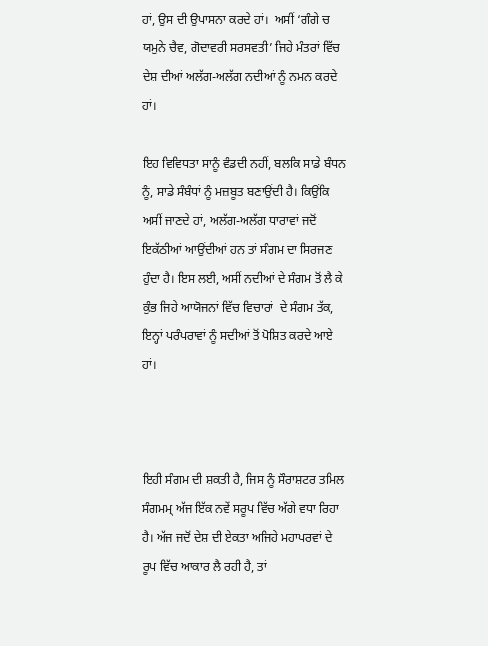ਹਾਂ, ਉਸ ਦੀ ਉਪਾਸਨਾ ਕਰਦੇ ਹਾਂ।  ਅਸੀਂ ‘ਗੰਗੇ ਚ ਯਮੁਨੇ ਚੈਵ, ਗੋਦਾਵਰੀ ਸਰਸਵਤੀ’ ਜਿਹੇ ਮੰਤਰਾਂ ਵਿੱਚ ਦੇਸ਼ ਦੀਆਂ ਅਲੱਗ-ਅਲੱਗ ਨਦੀਆਂ ਨੂੰ ਨਮਨ ਕਰਦੇ ਹਾਂ।

ਇਹ ਵਿਵਿਧਤਾ ਸਾਨੂੰ ਵੰਡਦੀ ਨਹੀਂ, ਬਲਕਿ ਸਾਡੇ ਬੰਧਨ ਨੂੰ, ਸਾਡੇ ਸੰਬੰਧਾਂ ਨੂੰ ਮਜ਼ਬੂਤ ਬਣਾਉਂਦੀ ਹੈ। ਕਿਉਂਕਿ ਅਸੀਂ ਜਾਣਦੇ ਹਾਂ, ਅਲੱਗ-ਅਲੱਗ ਧਾਰਾਵਾਂ ਜਦੋਂ ਇਕੱਠੀਆਂ ਆਉਂਦੀਆਂ ਹਨ ਤਾਂ ਸੰਗਮ ਦਾ ਸਿਰਜਣ ਹੁੰਦਾ ਹੈ। ਇਸ ਲਈ, ਅਸੀਂ ਨਦੀਆਂ ਦੇ ਸੰਗਮ ਤੋਂ ਲੈ ਕੇ ਕੁੰਭ ਜਿਹੇ ਆਯੋਜਨਾਂ ਵਿੱਚ ਵਿਚਾਰਾਂ  ਦੇ ਸੰਗਮ ਤੱਕ, ਇਨ੍ਹਾਂ ਪਰੰਪਰਾਵਾਂ ਨੂੰ ਸਦੀਆਂ ਤੋਂ ਪੋਸ਼ਿਤ ਕਰਦੇ ਆਏ ਹਾਂ।



ਇਹੀ ਸੰਗਮ ਦੀ ਸ਼ਕਤੀ ਹੈ, ਜਿਸ ਨੂੰ ਸੌਰਾਸ਼ਟਰ ਤਮਿਲ ਸੰਗਮਮ੍ ਅੱਜ ਇੱਕ ਨਵੇਂ ਸਰੂਪ ਵਿੱਚ ਅੱਗੇ ਵਧਾ ਰਿਹਾ ਹੈ। ਅੱਜ ਜਦੋਂ ਦੇਸ਼ ਦੀ ਏਕਤਾ ਅਜਿਹੇ ਮਹਾਪਰਵਾਂ ਦੇ ਰੂਪ ਵਿੱਚ ਆਕਾਰ ਲੈ ਰਹੀ ਹੈ, ਤਾਂ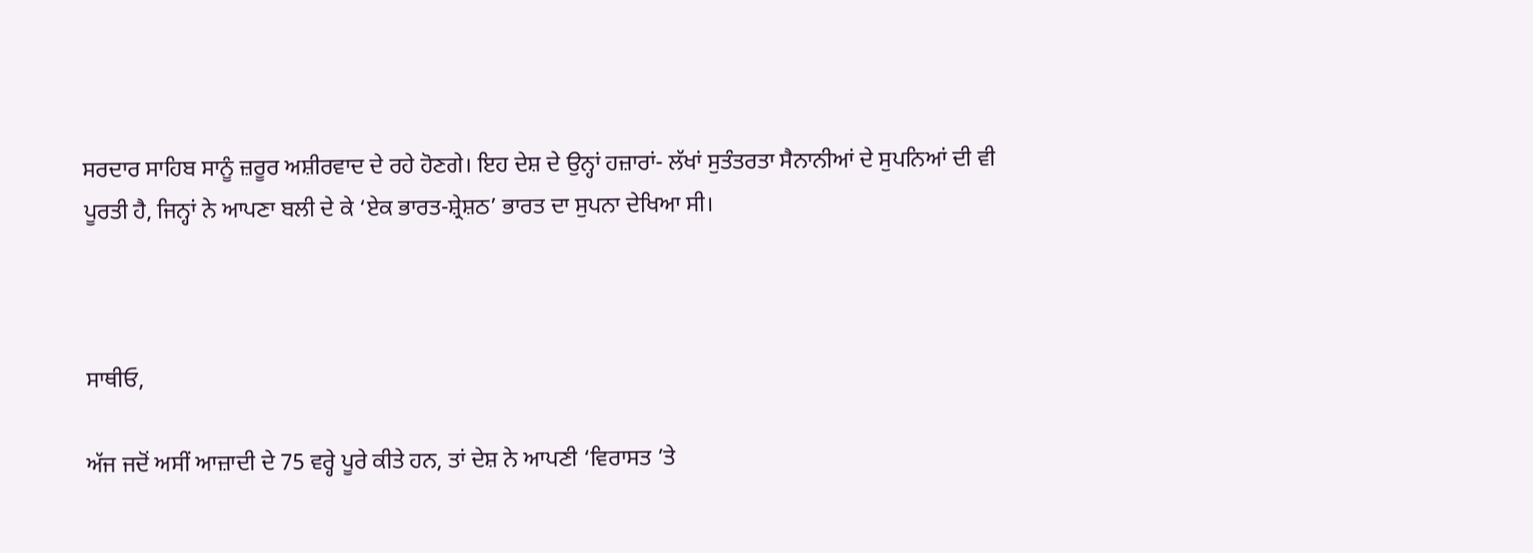ਸਰਦਾਰ ਸਾਹਿਬ ਸਾਨੂੰ ਜ਼ਰੂਰ ਅਸ਼ੀਰਵਾਦ ਦੇ ਰਹੇ ਹੋਣਗੇ। ਇਹ ਦੇਸ਼ ਦੇ ਉਨ੍ਹਾਂ ਹਜ਼ਾਰਾਂ- ਲੱਖਾਂ ਸੁਤੰਤਰਤਾ ਸੈਨਾਨੀਆਂ ਦੇ ਸੁਪਨਿਆਂ ਦੀ ਵੀ ਪੂਰਤੀ ਹੈ, ਜਿਨ੍ਹਾਂ ਨੇ ਆਪਣਾ ਬਲੀ ਦੇ ਕੇ ‘ਏਕ ਭਾਰਤ-ਸ਼੍ਰੇਸ਼ਠ’ ਭਾਰਤ ਦਾ ਸੁਪਨਾ ਦੇਖਿਆ ਸੀ।



ਸਾਥੀਓ,

ਅੱਜ ਜਦੋਂ ਅਸੀਂ ਆਜ਼ਾਦੀ ਦੇ 75 ਵਰ੍ਹੇ ਪੂਰੇ ਕੀਤੇ ਹਨ, ਤਾਂ ਦੇਸ਼ ਨੇ ਆਪਣੀ ‘ਵਿਰਾਸਤ ’ਤੇ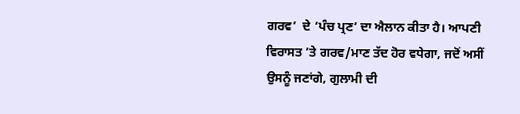ਗਰਵ’  ਦੇ ‘ਪੰਚ ਪ੍ਰਣ’ ਦਾ ਐਲਾਨ ਕੀਤਾ ਹੈ। ਆਪਣੀ ਵਿਰਾਸਤ ’ਤੇ ਗਰਵ/ਮਾਣ ਤੱਦ ਹੋਰ ਵਧੇਗਾ, ਜਦੋਂ ਅਸੀਂ ਉਸਨੂੰ ਜਣਾਂਗੇ, ਗੁਲਾਮੀ ਦੀ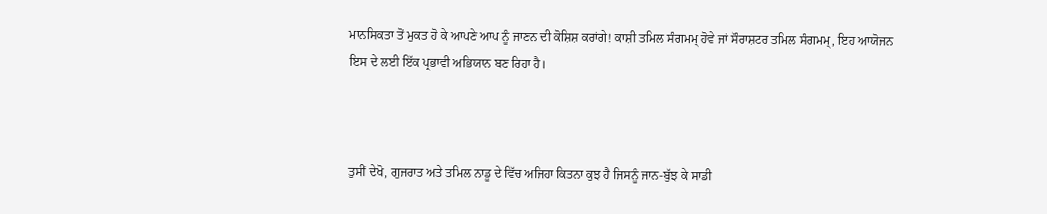ਮਾਨਸਿਕਤਾ ਤੋਂ ਮੁਕਤ ਹੋ ਕੇ ਆਪਣੇ ਆਪ ਨੂੰ ਜਾਣਨ ਦੀ ਕੋਸ਼ਿਸ਼ ਕਰਾਂਗੇ! ਕਾਸ਼ੀ ਤਮਿਲ ਸੰਗਮਮ੍ ਹੋਵੇ ਜਾਂ ਸੌਰਾਸ਼ਟਰ ਤਮਿਲ ਸੰਗਮਮ੍, ਇਹ ਆਯੋਜਨ ਇਸ ਦੇ ਲਈ ਇੱਕ ਪ੍ਰਭਾਵੀ ਅਭਿਯਾਨ ਬਣ ਰਿਹਾ ਹੈ।



ਤੁਸੀਂ ਦੇਖੋ, ਗੁਜਰਾਤ ਅਤੇ ਤਮਿਲ ਨਾਡੂ ਦੇ ਵਿੱਚ ਅਜਿਹਾ ਕਿਤਨਾ ਕੁਝ ਹੈ ਜਿਸਨੂੰ ਜਾਨ-ਬੁੱਝ ਕੇ ਸਾਡੀ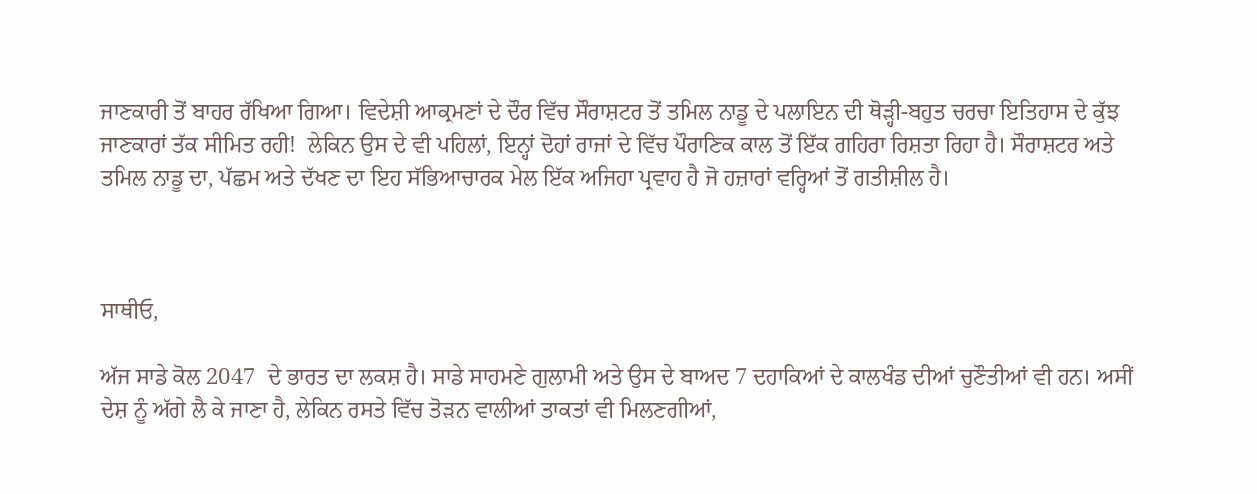ਜਾਣਕਾਰੀ ਤੋਂ ਬਾਹਰ ਰੱਖਿਆ ਗਿਆ। ਵਿਦੇਸ਼ੀ ਆਕ੍ਰਮਣਾਂ ਦੇ ਦੌਰ ਵਿੱਚ ਸੌਰਾਸ਼ਟਰ ਤੋਂ ਤਮਿਲ ਨਾਡੂ ਦੇ ਪਲਾਇਨ ਦੀ ਥੋੜ੍ਹੀ-ਬਹੁਤ ਚਰਚਾ ਇਤਿਹਾਸ ਦੇ ਕੁੱਝ ਜਾਣਕਾਰਾਂ ਤੱਕ ਸੀਮਿਤ ਰਹੀ!  ਲੇਕਿਨ ਉਸ ਦੇ ਵੀ ਪਹਿਲਾਂ, ਇਨ੍ਹਾਂ ਦੋਹਾਂ ਰਾਜਾਂ ਦੇ ਵਿੱਚ ਪੌਰਾਣਿਕ ਕਾਲ ਤੋਂ ਇੱਕ ਗਹਿਰਾ ਰਿਸ਼ਤਾ ਰਿਹਾ ਹੈ। ਸੌਰਾਸ਼ਟਰ ਅਤੇ ਤਮਿਲ ਨਾਡੂ ਦਾ, ਪੱਛਮ ਅਤੇ ਦੱਖਣ ਦਾ ਇਹ ਸੱਭਿਆਚਾਰਕ ਮੇਲ ਇੱਕ ਅਜਿਹਾ ਪ੍ਰਵਾਹ ਹੈ ਜੋ ਹਜ਼ਾਰਾਂ ਵਰ੍ਹਿਆਂ ਤੋਂ ਗਤੀਸ਼ੀਲ ਹੈ।



ਸਾਥੀਓ,

ਅੱਜ ਸਾਡੇ ਕੋਲ 2047  ਦੇ ਭਾਰਤ ਦਾ ਲਕਸ਼ ਹੈ। ਸਾਡੇ ਸਾਹਮਣੇ ਗੁਲਾਮੀ ਅਤੇ ਉਸ ਦੇ ਬਾਅਦ 7 ਦਹਾਕਿਆਂ ਦੇ ਕਾਲਖੰਡ ਦੀਆਂ ਚੁਣੌਤੀਆਂ ਵੀ ਹਨ। ਅਸੀਂ ਦੇਸ਼ ਨੂੰ ਅੱਗੇ ਲੈ ਕੇ ਜਾਣਾ ਹੈ, ਲੇਕਿਨ ਰਸਤੇ ਵਿੱਚ ਤੋੜਨ ਵਾਲੀਆਂ ਤਾਕਤਾਂ ਵੀ ਮਿਲਣਗੀਆਂ,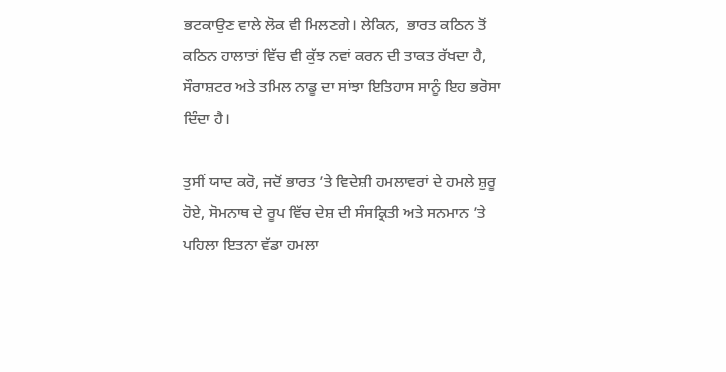ਭਟਕਾਉਣ ਵਾਲੇ ਲੋਕ ਵੀ ਮਿਲਣਗੇ। ਲੇਕਿਨ,  ਭਾਰਤ ਕਠਿਨ ਤੋਂ ਕਠਿਨ ਹਾਲਾਤਾਂ ਵਿੱਚ ਵੀ ਕੁੱਝ ਨਵਾਂ ਕਰਨ ਦੀ ਤਾਕਤ ਰੱਖਦਾ ਹੈ, ਸੌਰਾਸ਼ਟਰ ਅਤੇ ਤਮਿਲ ਨਾਡੂ ਦਾ ਸਾਂਝਾ ਇਤਿਹਾਸ ਸਾਨੂੰ ਇਹ ਭਰੋਸਾ ਦਿੰਦਾ ਹੈ।

ਤੁਸੀਂ ਯਾਦ ਕਰੋ, ਜਦੋਂ ਭਾਰਤ ’ਤੇ ਵਿਦੇਸ਼ੀ ਹਮਲਾਵਰਾਂ ਦੇ ਹਮਲੇ ਸ਼ੁਰੂ ਹੋਏ, ਸੋਮਨਾਥ ਦੇ ਰੂਪ ਵਿੱਚ ਦੇਸ਼ ਦੀ ਸੰਸਕ੍ਰਿਤੀ ਅਤੇ ਸਨਮਾਨ ’ਤੇ ਪਹਿਲਾ ਇਤਨਾ ਵੱਡਾ ਹਮਲਾ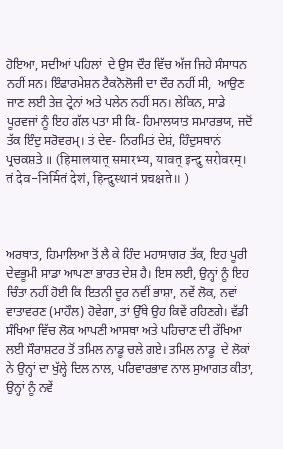ਹੋਇਆ, ਸਦੀਆਂ ਪਹਿਲਾਂ  ਦੇ ਉਸ ਦੌਰ ਵਿੱਚ ਅੱਜ ਜਿਹੇ ਸੰਸਾਧਨ ਨਹੀਂ ਸਨ। ਇੰਫਾਰਮੇਸ਼ਨ ਟੈਕਨੋਲੋਜੀ ਦਾ ਦੌਰ ਨਹੀਂ ਸੀ,  ਆਉਣ ਜਾਣ ਲਈ ਤੇਜ਼ ਟ੍ਰੇਨਾਂ ਅਤੇ ਪ‍ਲੇਨ ਨਹੀਂ ਸਨ। ਲੇਕਿਨ, ਸਾਡੇ ਪੂਰਵਜਾਂ ਨੂੰ ਇਹ ਗੱਲ ਪਤਾ ਸੀ ਕਿ- ਹਿਮਾਲਯਾਤ ਸਮਾਰਭਯ, ਜਦੋਂ ਤੱਕ ਇੰਦੁ ਸਰੋਵਰਮ੍। ਤਂ ਦੇਵ- ਨਿਰਮਿਤਂ ਦੇਸ਼ਂ, ਹਿੰਦੁਸਥਾਨਂ ਪ੍ਰਚਕਸ਼ਤੇ ॥ (हिमालयात् समारभ्य, यावत् इन्दु सरोवरम्। तं देव-निर्मितं देशं, हिन्दुस्थानं प्रचक्षते॥ )



ਅਰਥਾਤ, ਹਿਮਾਲਿਆ ਤੋਂ ਲੈ ਕੇ ਹਿੰਦ ਮਹਾਸਾਗਰ ਤੱਕ, ਇਹ ਪੂਰੀ ਦੇਵਭੂਮੀ ਸਾਡਾ ਆਪਣਾ ਭਾਰਤ ਦੇਸ਼ ਹੈ। ਇਸ ਲਈ, ਉਨ੍ਹਾਂ ਨੂੰ ਇਹ ਚਿੰਤਾ ਨਹੀਂ ਹੋਈ ਕਿ ਇਤਨੀ ਦੂਰ ਨਵੀਂ ਭਾਸ਼ਾ, ਨਵੇਂ ਲੋਕ, ਨਵਾਂ ਵਾਤਾਵਰਣ (ਮਾਹੌਲ) ਹੋਵੇਗਾ, ਤਾਂ ਉੱਥੇ ਉਹ ਕਿਵੇਂ ਰਹਿਣਗੇ। ਵੱਡੀ ਸੰਖਿਆ ਵਿੱਚ ਲੋਕ ਆਪਣੀ ਆਸਥਾ ਅਤੇ ਪਹਿਚਾਣ ਦੀ ਰੱਖਿਆ ਲਈ ਸੌਰਾਸ਼ਟਰ ਤੋਂ ਤਮਿਲ ਨਾਡੂ ਚਲੇ ਗਏ। ਤਮਿਲ ਨਾਡੂ  ਦੇ ਲੋਕਾਂ ਨੇ ਉਨ੍ਹਾਂ ਦਾ ਖੁੱਲ੍ਹੇ ਦਿਲ ਨਾਲ, ਪਰਿਵਾਰਭਾਵ ਨਾਲ ਸੁਆਗਤ ਕੀਤਾ, ਉਨ੍ਹਾਂ ਨੂੰ ਨਵੇਂ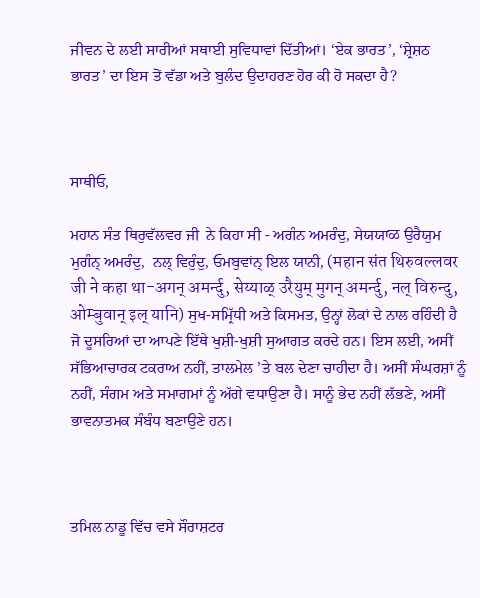ਜੀਵਨ ਦੇ ਲਈ ਸਾਰੀਆਂ ਸਥਾਈ ਸੁਵਿਧਾਵਾਂ ਦਿੱਤੀਆਂ। ‘ਏਕ ਭਾਰਤ’, ‘ਸ਼੍ਰੇਸ਼ਠ ਭਾਰਤ’ ਦਾ ਇਸ ਤੋਂ ਵੱਡਾ ਅਤੇ ਬੁਲੰਦ ਉਦਾਹਰਣ ਹੋਰ ਕੀ ਹੋ ਸਕਦਾ ਹੈ?



ਸਾਥੀਓ,

ਮਹਾਨ ਸੰਤ ਥਿਰੁਵੱਲਵਰ ਜੀ  ਨੇ ਕਿਹਾ ਸੀ - ਅਗੰਨ ਅਮਰੰਦੁ, ਸੇਯਯਾळ ਉਰੈਯੁਮ ਮੁਗੰਨ੍ ਅਮਰੰਦੁ,  ਨਲ੍ ਵਿਰੁੰਦੁ, ਓਮਬੁਵਾਂਨ੍ ਇਲ ਯਾਨੀ, (महान संत थिरुवल्लवर जी ने कहा था-अगन् अमर्न्दु, सेय्याळ् उरैयुम् मुगन् अमर्न्दु, नल् विरुन्दु, ओम्बुवान् इल् यानि) ਸੁਖ-ਸਮ੍ਰਿੱਧੀ ਅਤੇ ਕਿਸਮਤ, ਉਨ੍ਹਾਂ ਲੋਕਾਂ ਦੇ ਨਾਲ ਰਹਿੰਦੀ ਹੈ ਜੋ ਦੂਸਰਿਆਂ ਦਾ ਆਪਣੇ ਇੱਥੇ ਖੁਸ਼ੀ-ਖੁਸ਼ੀ ਸੁਆਗਤ ਕਰਦੇ ਹਨ। ਇਸ ਲਈ, ਅਸੀਂ ਸੱਭਿਆਚਾਰਕ ਟਕਰਾਅ ਨਹੀਂ, ਤਾਲਮੇਲ ’ਤੇ ਬਲ ਦੇਣਾ ਚਾਹੀਦਾ ਹੈ। ਅਸੀਂ ਸੰਘਰਸ਼ਾਂ ਨੂੰ ਨਹੀਂ, ਸੰਗਮ ਅਤੇ ਸਮਾਗਮਾਂ ਨੂੰ ਅੱਗੇ ਵਧਾਉਣਾ ਹੈ। ਸਾਨੂੰ ਭੇਦ ਨਹੀਂ ਲੱਭਣੇ, ਅਸੀਂ ਭਾਵਨਾਤਮਕ ਸੰਬੰਧ ਬਣਾਉਣੇ ਹਨ।



ਤਮਿਲ ਨਾਡੂ ਵਿੱਚ ਵਸੇ ਸੌਰਾਸ਼ਟਰ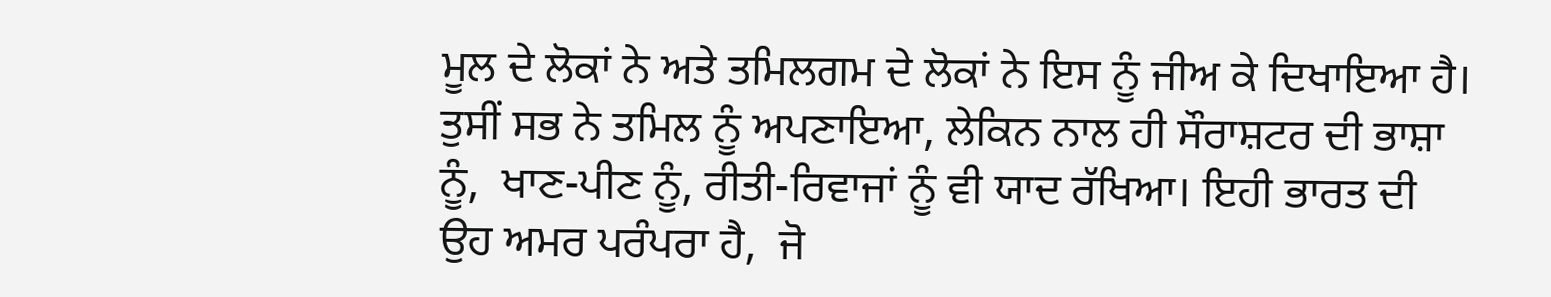ਮੂਲ ਦੇ ਲੋਕਾਂ ਨੇ ਅਤੇ ਤਮਿਲਗਮ ਦੇ ਲੋਕਾਂ ਨੇ ਇਸ ਨੂੰ ਜੀਅ ਕੇ ਦਿਖਾਇਆ ਹੈ। ਤੁਸੀਂ ਸਭ ਨੇ ਤਮਿਲ ਨੂੰ ਅਪਣਾਇਆ, ਲੇਕਿਨ ਨਾਲ ਹੀ ਸੌਰਾਸ਼ਟਰ ਦੀ ਭਾਸ਼ਾ ਨੂੰ,  ਖਾਣ-ਪੀਣ ਨੂੰ, ਰੀਤੀ-ਰਿਵਾਜਾਂ ਨੂੰ ਵੀ ਯਾਦ ਰੱਖਿਆ। ਇਹੀ ਭਾਰਤ ਦੀ ਉਹ ਅਮਰ ਪਰੰਪਰਾ ਹੈ,  ਜੋ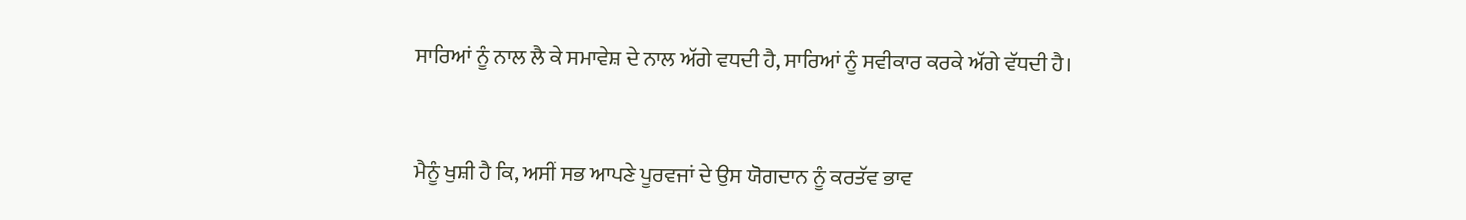ਸਾਰਿਆਂ ਨੂੰ ਨਾਲ ਲੈ ਕੇ ਸਮਾਵੇਸ਼ ਦੇ ਨਾਲ ਅੱਗੇ ਵਧਦੀ ਹੈ, ਸਾਰਿਆਂ ਨੂੰ ਸਵੀਕਾਰ ਕਰਕੇ ਅੱਗੇ ਵੱਧਦੀ ਹੈ।



ਮੈਨੂੰ ਖੁਸ਼ੀ ਹੈ ਕਿ, ਅਸੀਂ ਸਭ ਆਪਣੇ ਪੂਰਵਜਾਂ ਦੇ ਉਸ ਯੋਗਦਾਨ ਨੂੰ ਕਰਤੱਵ ਭਾਵ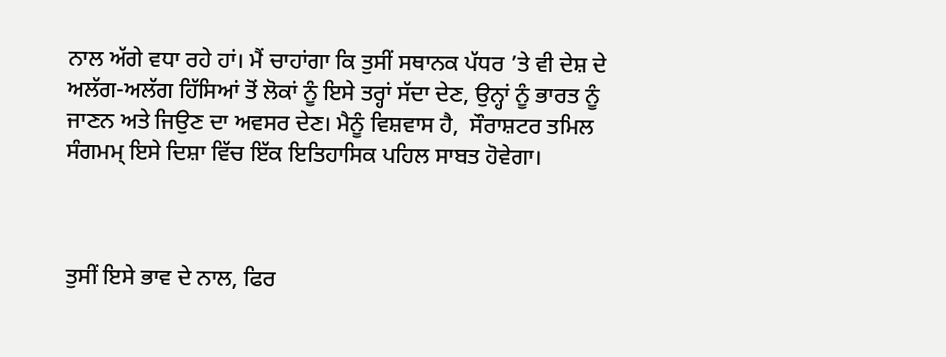ਨਾਲ ਅੱਗੇ ਵਧਾ ਰਹੇ ਹਾਂ। ਮੈਂ ਚਾਹਾਂਗਾ ਕਿ ਤੁਸੀਂ ਸਥਾਨਕ ਪੱਧਰ ’ਤੇ ਵੀ ਦੇਸ਼ ਦੇ ਅਲੱਗ-ਅਲੱਗ ਹਿੱਸਿਆਂ ਤੋਂ ਲੋਕਾਂ ਨੂੰ ਇਸੇ ਤਰ੍ਹਾਂ ਸੱਦਾ ਦੇਣ, ਉਨ੍ਹਾਂ ਨੂੰ ਭਾਰਤ ਨੂੰ ਜਾਣਨ ਅਤੇ ਜਿਉਣ ਦਾ ਅਵਸਰ ਦੇਣ। ਮੈਨੂੰ ਵਿਸ਼ਵਾਸ ਹੈ,  ਸੌਰਾਸ਼ਟਰ ਤਮਿਲ ਸੰਗਮਮ੍ ਇਸੇ ਦਿਸ਼ਾ ਵਿੱਚ ਇੱਕ ਇਤਿਹਾਸਿਕ ਪਹਿਲ ਸਾਬਤ ਹੋਵੇਗਾ।



ਤੁਸੀਂ ਇਸੇ ਭਾਵ ਦੇ ਨਾਲ, ਫਿਰ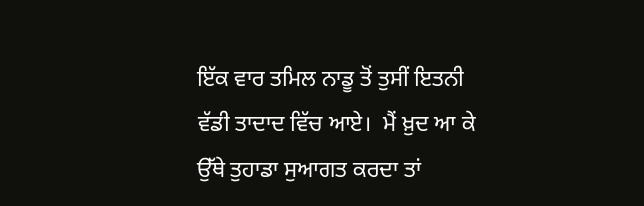ਇੱਕ ਵਾਰ ਤਮਿਲ ਨਾਡੂ ਤੋਂ ਤੁਸੀਂ ਇਤਨੀ ਵੱਡੀ ਤਾਦਾਦ ਵਿੱਚ ਆਏ।  ਮੈਂ ਖ਼ੁਦ ਆ ਕੇ ਉੱਥੇ ਤੁਹਾਡਾ ਸੁਆਗਤ ਕਰਦਾ ਤਾਂ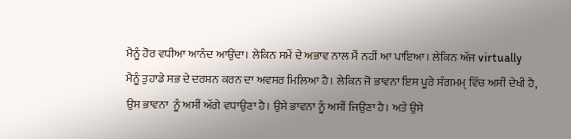ਮੈਨੂੰ ਹੋਰ ਵਧੀਆ ਆਨੰਦ ਆਉਂਦਾ। ਲੇਕਿਨ ਸਮੇਂ ਦੇ ਅਭਾਵ ਨਾਲ ਮੈਂ ਨਹੀਂ ਆ ਪਾਇਆ। ਲੇਕਿਨ ਅੱਜ virtually ਮੈਨੂੰ ਤੁਹਾਡੇ ਸਭ ਦੇ ਦਰਸ਼ਨ ਕਰਨ ਦਾ ਅਵਸਰ ਮਿਲਿਆ ਹੈ। ਲੇਕਿਨ ਜੋ ਭਾਵਨਾ ਇਸ ਪੂਰੇ ਸੰਗਮਮ੍ ਵਿੱਚ ਅਸੀਂ ਦੇਖੀ ਹੈ, ਉਸ ਭਾਵਨਾ  ਨੂੰ ਅਸੀਂ ਅੱਗੇ ਵਧਾਉਣਾ ਹੈ। ਉਸੇ ਭਾਵਨਾ ਨੂੰ ਅਸੀਂ ਜਿਉਣਾ ਹੈ। ਅਤੇ ਉਸੇ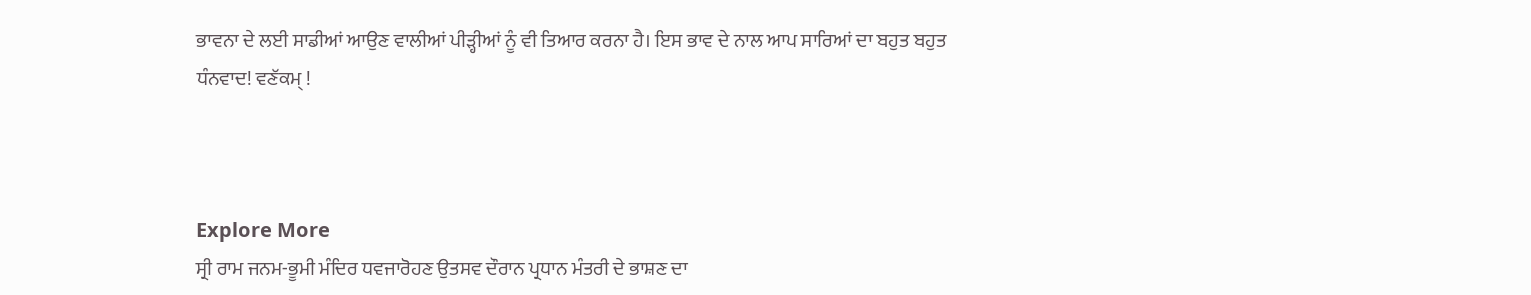ਭਾਵਨਾ ਦੇ ਲਈ ਸਾਡੀਆਂ ਆਉਣ ਵਾਲੀਆਂ ਪੀੜ੍ਹੀਆਂ ਨੂੰ ਵੀ ਤਿਆਰ ਕਰਨਾ ਹੈ। ਇਸ ਭਾਵ ਦੇ ਨਾਲ ਆਪ ਸਾਰਿਆਂ ਦਾ ਬਹੁਤ ਬਹੁਤ ਧੰਨਵਾਦ! ਵਣੱਕ‍ਮ੍ !



Explore More
ਸ੍ਰੀ ਰਾਮ ਜਨਮ-ਭੂਮੀ ਮੰਦਿਰ ਧਵਜਾਰੋਹਣ ਉਤਸਵ ਦੌਰਾਨ ਪ੍ਰਧਾਨ ਮੰਤਰੀ ਦੇ ਭਾਸ਼ਣ ਦਾ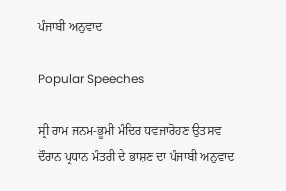ਪੰਜਾਬੀ ਅਨੁਵਾਦ

Popular Speeches

ਸ੍ਰੀ ਰਾਮ ਜਨਮ-ਭੂਮੀ ਮੰਦਿਰ ਧਵਜਾਰੋਹਣ ਉਤਸਵ ਦੌਰਾਨ ਪ੍ਰਧਾਨ ਮੰਤਰੀ ਦੇ ਭਾਸ਼ਣ ਦਾ ਪੰਜਾਬੀ ਅਨੁਵਾਦ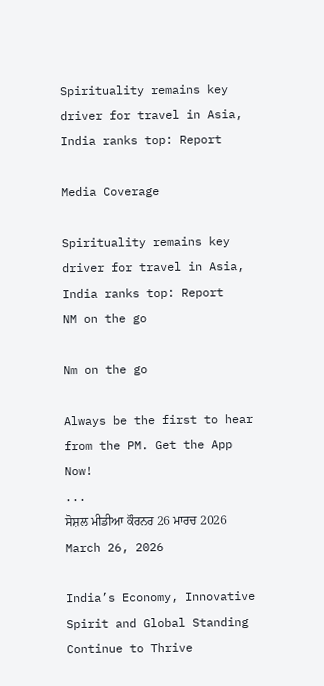Spirituality remains key driver for travel in Asia, India ranks top: Report

Media Coverage

Spirituality remains key driver for travel in Asia, India ranks top: Report
NM on the go

Nm on the go

Always be the first to hear from the PM. Get the App Now!
...
ਸੋਸ਼ਲ ਮੀਡੀਆ ਕੌਰਨਰ 26 ਮਾਰਚ 2026
March 26, 2026

India’s Economy, Innovative Spirit and Global Standing Continue to Thrive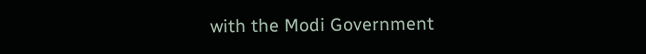with the Modi Government